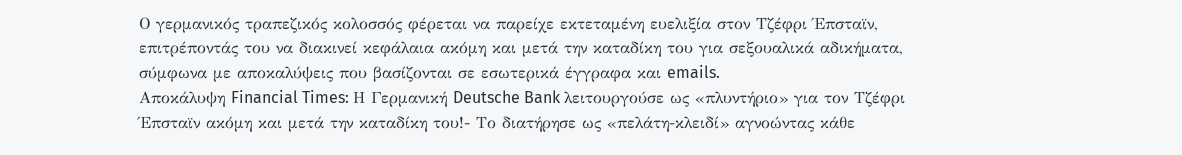Ο γερμανικός τραπεζικός κολοσσός φέρεται να παρείχε εκτεταμένη ευελιξία στον Τζέφρι Έπσταϊν, επιτρέποντάς του να διακινεί κεφάλαια ακόμη και μετά την καταδίκη του για σεξουαλικά αδικήματα, σύμφωνα με αποκαλύψεις που βασίζονται σε εσωτερικά έγγραφα και emails.
Αποκάλυψη Financial Times: Η Γερμανική Deutsche Bank λειτουργούσε ως «πλυντήριο» για τον Τζέφρι Έπσταϊν ακόμη και μετά την καταδίκη του!- Το διατήρησε ως «πελάτη-κλειδί» αγνοώντας κάθε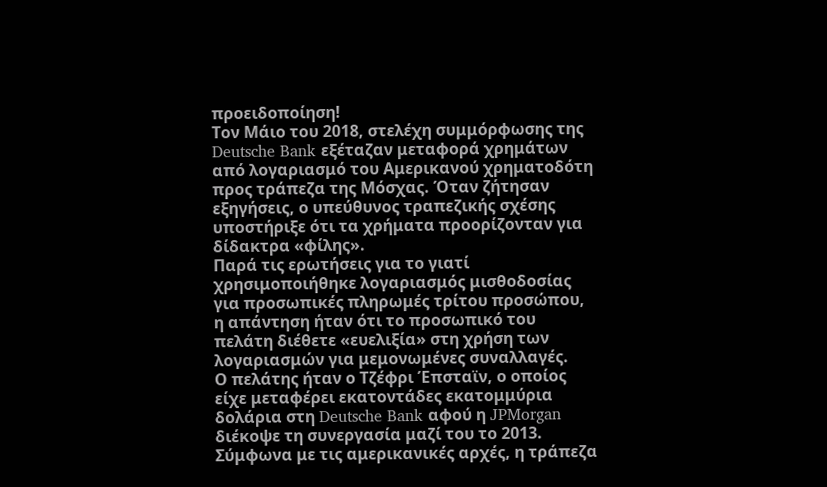προειδοποίηση!
Τον Μάιο του 2018, στελέχη συμμόρφωσης της Deutsche Bank εξέταζαν μεταφορά χρημάτων από λογαριασμό του Αμερικανού χρηματοδότη προς τράπεζα της Μόσχας. Όταν ζήτησαν εξηγήσεις, ο υπεύθυνος τραπεζικής σχέσης υποστήριξε ότι τα χρήματα προορίζονταν για δίδακτρα «φίλης».
Παρά τις ερωτήσεις για το γιατί χρησιμοποιήθηκε λογαριασμός μισθοδοσίας για προσωπικές πληρωμές τρίτου προσώπου, η απάντηση ήταν ότι το προσωπικό του πελάτη διέθετε «ευελιξία» στη χρήση των λογαριασμών για μεμονωμένες συναλλαγές.
Ο πελάτης ήταν ο Τζέφρι Έπσταϊν, ο οποίος είχε μεταφέρει εκατοντάδες εκατομμύρια δολάρια στη Deutsche Bank αφού η JPMorgan διέκοψε τη συνεργασία μαζί του το 2013. Σύμφωνα με τις αμερικανικές αρχές, η τράπεζα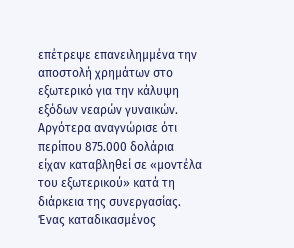επέτρεψε επανειλημμένα την αποστολή χρημάτων στο εξωτερικό για την κάλυψη εξόδων νεαρών γυναικών. Αργότερα αναγνώρισε ότι περίπου 875.000 δολάρια είχαν καταβληθεί σε «μοντέλα του εξωτερικού» κατά τη διάρκεια της συνεργασίας.
Ένας καταδικασμένος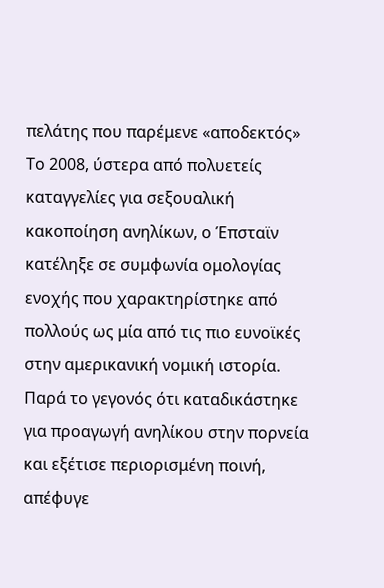πελάτης που παρέμενε «αποδεκτός»
Το 2008, ύστερα από πολυετείς καταγγελίες για σεξουαλική κακοποίηση ανηλίκων, ο Έπσταϊν κατέληξε σε συμφωνία ομολογίας ενοχής που χαρακτηρίστηκε από πολλούς ως μία από τις πιο ευνοϊκές στην αμερικανική νομική ιστορία. Παρά το γεγονός ότι καταδικάστηκε για προαγωγή ανηλίκου στην πορνεία και εξέτισε περιορισμένη ποινή, απέφυγε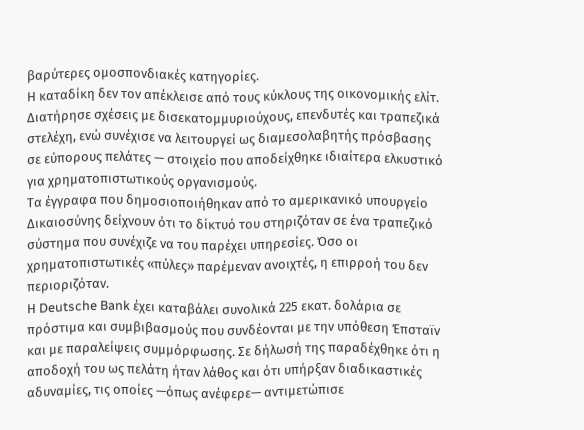βαρύτερες ομοσπονδιακές κατηγορίες.
Η καταδίκη δεν τον απέκλεισε από τους κύκλους της οικονομικής ελίτ. Διατήρησε σχέσεις με δισεκατομμυριούχους, επενδυτές και τραπεζικά στελέχη, ενώ συνέχισε να λειτουργεί ως διαμεσολαβητής πρόσβασης σε εύπορους πελάτες — στοιχείο που αποδείχθηκε ιδιαίτερα ελκυστικό για χρηματοπιστωτικούς οργανισμούς.
Τα έγγραφα που δημοσιοποιήθηκαν από το αμερικανικό υπουργείο Δικαιοσύνης δείχνουν ότι το δίκτυό του στηριζόταν σε ένα τραπεζικό σύστημα που συνέχιζε να του παρέχει υπηρεσίες. Όσο οι χρηματοπιστωτικές «πύλες» παρέμεναν ανοιχτές, η επιρροή του δεν περιοριζόταν.
Η Deutsche Bank έχει καταβάλει συνολικά 225 εκατ. δολάρια σε πρόστιμα και συμβιβασμούς που συνδέονται με την υπόθεση Έπσταϊν και με παραλείψεις συμμόρφωσης. Σε δήλωσή της παραδέχθηκε ότι η αποδοχή του ως πελάτη ήταν λάθος και ότι υπήρξαν διαδικαστικές αδυναμίες, τις οποίες —όπως ανέφερε— αντιμετώπισε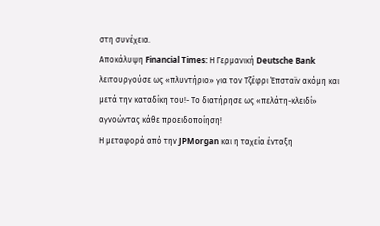στη συνέχεια.
Αποκάλυψη Financial Times: Η Γερμανική Deutsche Bank λειτουργούσε ως «πλυντήριο» για τον Τζέφρι Έπσταϊν ακόμη και μετά την καταδίκη του!- Το διατήρησε ως «πελάτη-κλειδί» αγνοώντας κάθε προειδοποίηση!
Η μεταφορά από την JPMorgan και η ταχεία ένταξη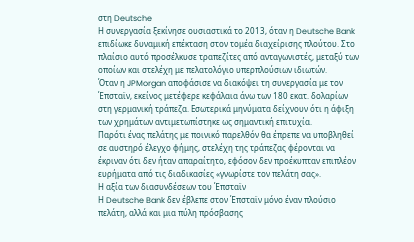στη Deutsche
Η συνεργασία ξεκίνησε ουσιαστικά το 2013, όταν η Deutsche Bank επιδίωκε δυναμική επέκταση στον τομέα διαχείρισης πλούτου. Στο πλαίσιο αυτό προσέλκυσε τραπεζίτες από ανταγωνιστές, μεταξύ των οποίων και στελέχη με πελατολόγιο υπερπλούσιων ιδιωτών.
Όταν η JPMorgan αποφάσισε να διακόψει τη συνεργασία με τον Έπσταϊν, εκείνος μετέφερε κεφάλαια άνω των 180 εκατ. δολαρίων στη γερμανική τράπεζα. Εσωτερικά μηνύματα δείχνουν ότι η άφιξη των χρημάτων αντιμετωπίστηκε ως σημαντική επιτυχία.
Παρότι ένας πελάτης με ποινικό παρελθόν θα έπρεπε να υποβληθεί σε αυστηρό έλεγχο φήμης, στελέχη της τράπεζας φέρονται να έκριναν ότι δεν ήταν απαραίτητο, εφόσον δεν προέκυπταν επιπλέον ευρήματα από τις διαδικασίες «γνωρίστε τον πελάτη σας».
Η αξία των διασυνδέσεων του Έπσταϊν
Η Deutsche Bank δεν έβλεπε στον Έπσταϊν μόνο έναν πλούσιο πελάτη, αλλά και μια πύλη πρόσβασης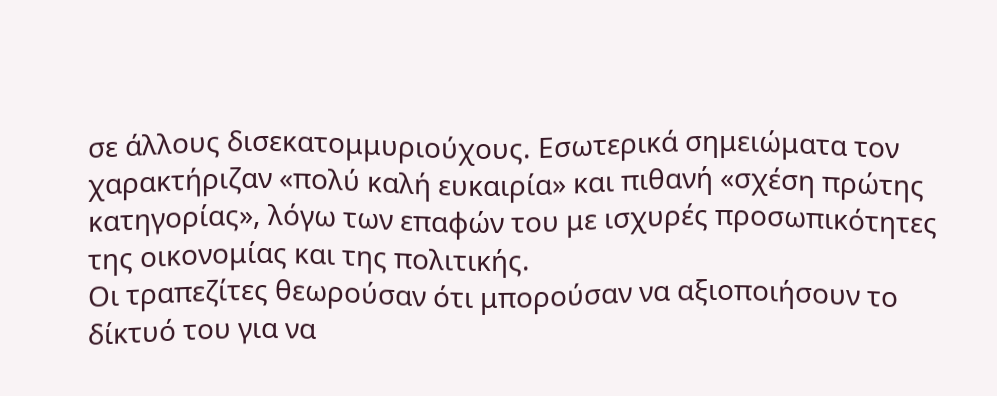σε άλλους δισεκατομμυριούχους. Εσωτερικά σημειώματα τον χαρακτήριζαν «πολύ καλή ευκαιρία» και πιθανή «σχέση πρώτης κατηγορίας», λόγω των επαφών του με ισχυρές προσωπικότητες της οικονομίας και της πολιτικής.
Οι τραπεζίτες θεωρούσαν ότι μπορούσαν να αξιοποιήσουν το δίκτυό του για να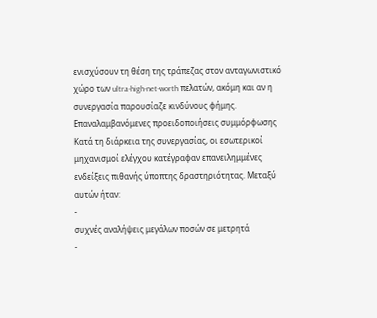ενισχύσουν τη θέση της τράπεζας στον ανταγωνιστικό χώρο των ultra-high-net-worth πελατών, ακόμη και αν η συνεργασία παρουσίαζε κινδύνους φήμης.
Επαναλαμβανόμενες προειδοποιήσεις συμμόρφωσης
Κατά τη διάρκεια της συνεργασίας, οι εσωτερικοί μηχανισμοί ελέγχου κατέγραφαν επανειλημμένες ενδείξεις πιθανής ύποπτης δραστηριότητας. Μεταξύ αυτών ήταν:
-
συχνές αναλήψεις μεγάλων ποσών σε μετρητά
-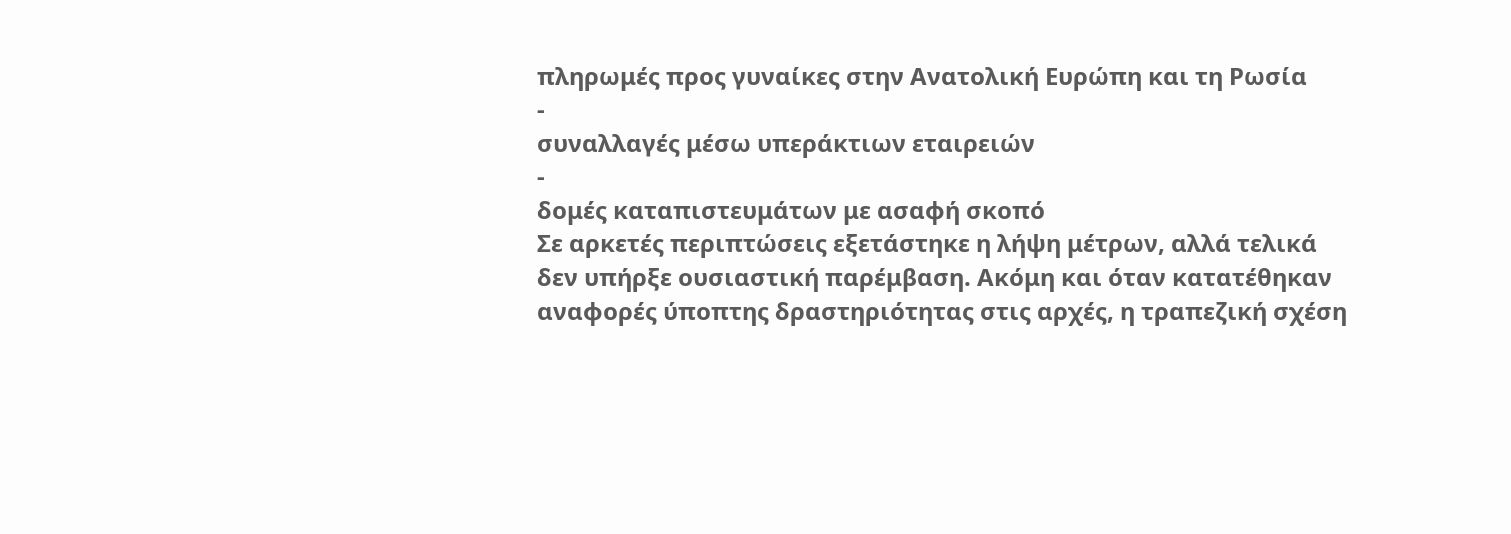πληρωμές προς γυναίκες στην Ανατολική Ευρώπη και τη Ρωσία
-
συναλλαγές μέσω υπεράκτιων εταιρειών
-
δομές καταπιστευμάτων με ασαφή σκοπό
Σε αρκετές περιπτώσεις εξετάστηκε η λήψη μέτρων, αλλά τελικά δεν υπήρξε ουσιαστική παρέμβαση. Ακόμη και όταν κατατέθηκαν αναφορές ύποπτης δραστηριότητας στις αρχές, η τραπεζική σχέση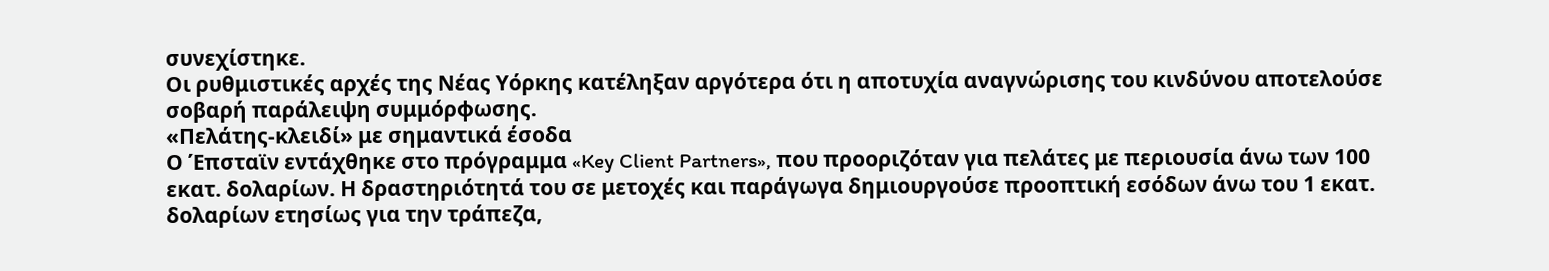συνεχίστηκε.
Οι ρυθμιστικές αρχές της Νέας Υόρκης κατέληξαν αργότερα ότι η αποτυχία αναγνώρισης του κινδύνου αποτελούσε σοβαρή παράλειψη συμμόρφωσης.
«Πελάτης-κλειδί» με σημαντικά έσοδα
Ο Έπσταϊν εντάχθηκε στο πρόγραμμα «Key Client Partners», που προοριζόταν για πελάτες με περιουσία άνω των 100 εκατ. δολαρίων. Η δραστηριότητά του σε μετοχές και παράγωγα δημιουργούσε προοπτική εσόδων άνω του 1 εκατ. δολαρίων ετησίως για την τράπεζα,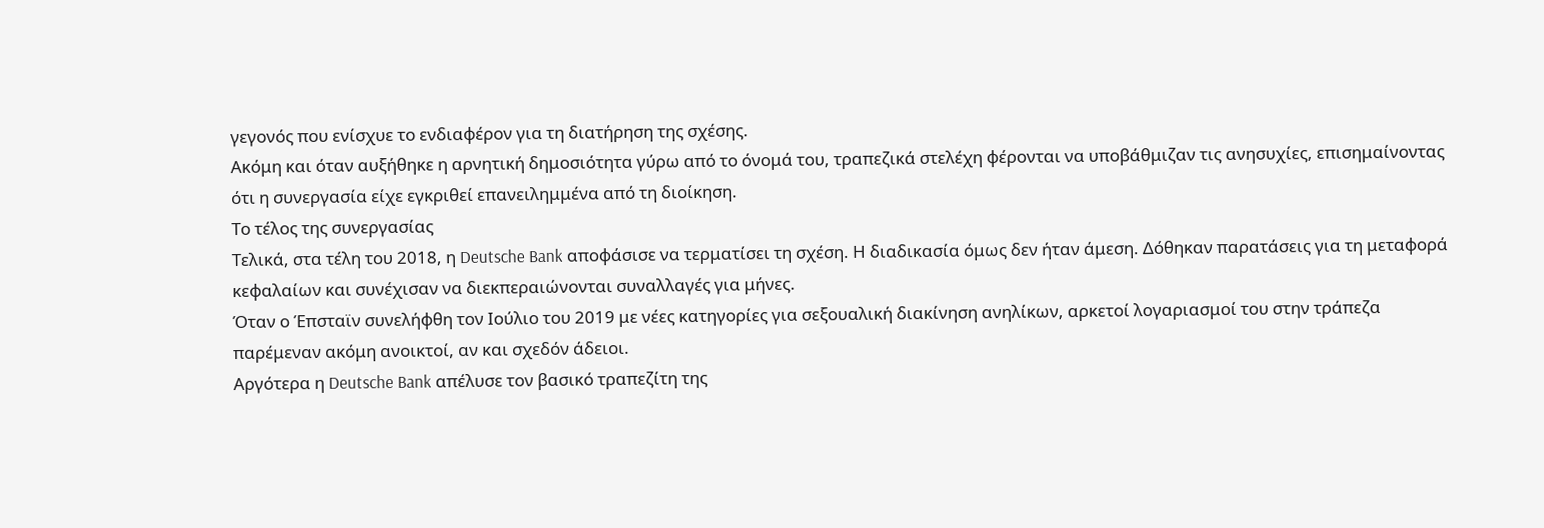γεγονός που ενίσχυε το ενδιαφέρον για τη διατήρηση της σχέσης.
Ακόμη και όταν αυξήθηκε η αρνητική δημοσιότητα γύρω από το όνομά του, τραπεζικά στελέχη φέρονται να υποβάθμιζαν τις ανησυχίες, επισημαίνοντας ότι η συνεργασία είχε εγκριθεί επανειλημμένα από τη διοίκηση.
Το τέλος της συνεργασίας
Τελικά, στα τέλη του 2018, η Deutsche Bank αποφάσισε να τερματίσει τη σχέση. Η διαδικασία όμως δεν ήταν άμεση. Δόθηκαν παρατάσεις για τη μεταφορά κεφαλαίων και συνέχισαν να διεκπεραιώνονται συναλλαγές για μήνες.
Όταν ο Έπσταϊν συνελήφθη τον Ιούλιο του 2019 με νέες κατηγορίες για σεξουαλική διακίνηση ανηλίκων, αρκετοί λογαριασμοί του στην τράπεζα παρέμεναν ακόμη ανοικτοί, αν και σχεδόν άδειοι.
Αργότερα η Deutsche Bank απέλυσε τον βασικό τραπεζίτη της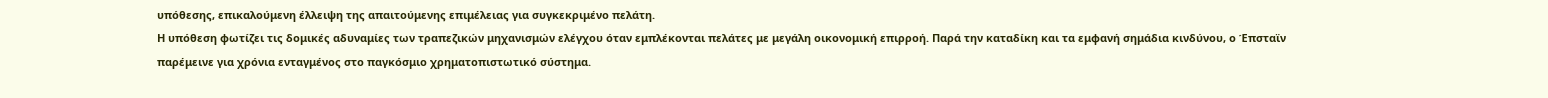υπόθεσης, επικαλούμενη έλλειψη της απαιτούμενης επιμέλειας για συγκεκριμένο πελάτη.
Η υπόθεση φωτίζει τις δομικές αδυναμίες των τραπεζικών μηχανισμών ελέγχου όταν εμπλέκονται πελάτες με μεγάλη οικονομική επιρροή. Παρά την καταδίκη και τα εμφανή σημάδια κινδύνου, ο Έπσταϊν παρέμεινε για χρόνια ενταγμένος στο παγκόσμιο χρηματοπιστωτικό σύστημα.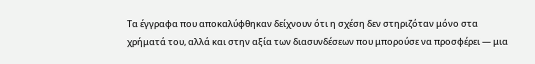Τα έγγραφα που αποκαλύφθηκαν δείχνουν ότι η σχέση δεν στηριζόταν μόνο στα χρήματά του, αλλά και στην αξία των διασυνδέσεων που μπορούσε να προσφέρει — μια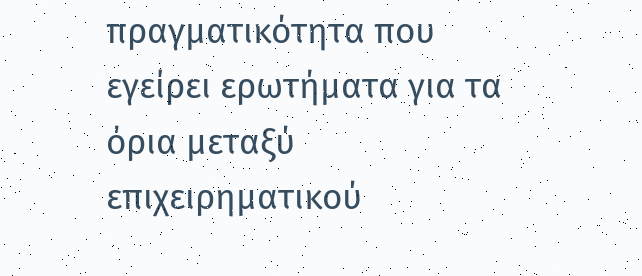πραγματικότητα που εγείρει ερωτήματα για τα όρια μεταξύ επιχειρηματικού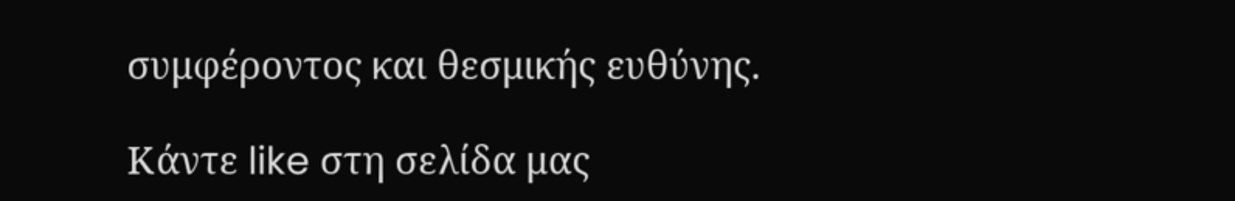συμφέροντος και θεσμικής ευθύνης.

Κάντε like στη σελίδα μας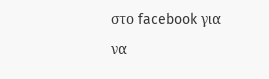στο facebook για να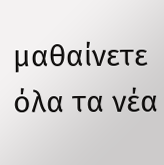μαθαίνετε όλα τα νέα